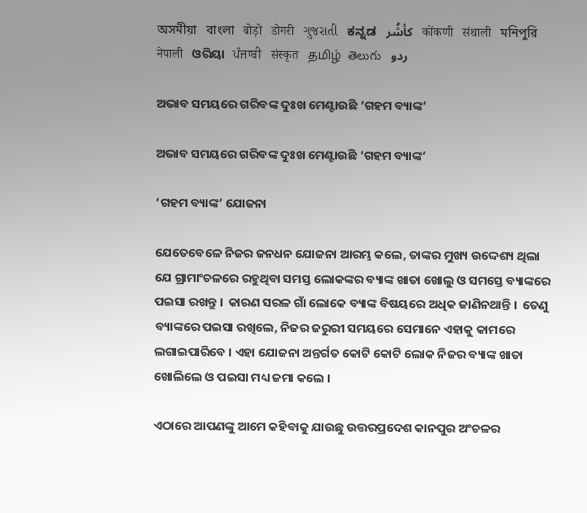অসমীয়া   বাংলা   बोड़ो   डोगरी   ગુજરાતી   ಕನ್ನಡ   كأشُر   कोंकणी   संथाली   মনিপুরি   नेपाली   ଓରିୟା   ਪੰਜਾਬੀ   संस्कृत   தமிழ்  తెలుగు   ردو

ଅଭାବ ସମୟରେ ଗରିବଙ୍କ ଦୁଃଖ ମେଣ୍ଟାଉଛି ‘ଗହମ ବ୍ୟାଙ୍କ’

ଅଭାବ ସମୟରେ ଗରିବଙ୍କ ଦୁଃଖ ମେଣ୍ଟାଉଛି ‘ଗହମ ବ୍ୟାଙ୍କ’

‘ଗହମ ବ୍ୟାଙ୍କ’ ଯୋଜନା

ଯେତେବେଳେ ନିଜର ଜନଧନ ଯୋଜନା ଆରମ୍ଭ କଲେ, ତାଙ୍କର ମୁଖ୍ୟ ଉଦ୍ଦେଶ୍ୟ ଥିଲା ଯେ ଗ୍ରାମାଂଚଳରେ ରହୁଥିବା ସମସ୍ତ ଲୋକଙ୍କର ବ୍ୟାଙ୍କ ଖାତା ଖୋଲୁ ଓ ସମସ୍ତେ ବ୍ୟାଙ୍କରେ ପଇସା ରଖନ୍ତୁ ।  କାରଣ ସରଳ ଗାଁ ଲୋକେ ବ୍ୟାଙ୍କ ବିଷୟରେ ଅଧିକ ଜାଣିନଥାନ୍ତି ।  ତେଣୁ ବ୍ୟାଙ୍କରେ ପଇସା ରଖିଲେ, ନିଜର ଜରୁରୀ ସମୟରେ ସେମାନେ ଏହାକୁ କାମରେ ଲଗାଇପାରିବେ । ଏହା ଯୋଜନା ଅନ୍ତର୍ଗତ କୋଟି କୋଟି ଲୋକ ନିଜର ବ୍ୟାଙ୍କ ଖାତା ଖୋଲିଲେ ଓ ପଇସା ମଧ୍ୟ ଜମା କଲେ ।

ଏଠାରେ ଆପଣଙ୍କୁ ଆମେ କହିବାକୁ ଯାଉଛୁ ଉତ୍ତରପ୍ରଦେଶ କାନପୁର ଅଂଚଳର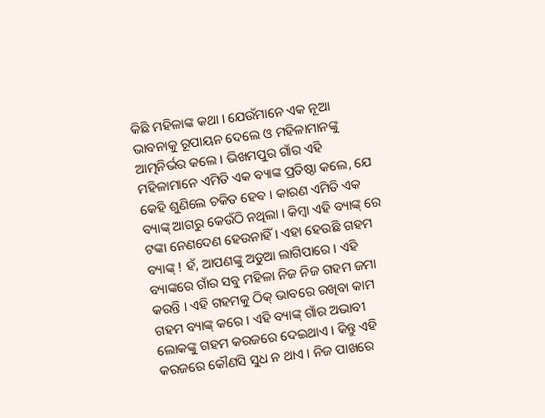କିଛି ମହିଳାଙ୍କ କଥା । ଯେଉଁମାନେ ଏକ ନୂଆ ଭାବନାକୁ ରୂପାୟନ ଦେଲେ ଓ ମହିଳାମାନଙ୍କୁ ଆତ୍ମନିର୍ଭର କଲେ । ଭିଖମପୁର ଗାଁର ଏହି ମହିଳାମାନେ ଏମିତି ଏକ ବ୍ୟାଙ୍କ ପ୍ରତିଷ୍ଠା କଲେ, ଯେ କେହି ଶୁଣିଲେ ଚକିତ ହେବ । କାରଣ ଏମିତି ଏକ ବ୍ୟାଙ୍କ୍‌ ଆଗରୁ କେଉଁଠି ନଥିଲା । କିମ୍ବା ଏହି ବ୍ୟାଙ୍କ୍ ରେ ଟଙ୍କା ନେଣଦେଣ ହେଉନାହିଁ । ଏହା ହେଉଛି ଗହମ ବ୍ୟାଙ୍କ୍ ! ହଁ, ଆପଣଙ୍କୁ ଅଡୁଆ ଲାଗିପାରେ । ଏହି ବ୍ୟାଙ୍କରେ ଗାଁର ସବୁ ମହିଳା ନିଜ ନିଜ ଗହମ ଜମା କରନ୍ତି । ଏହି ଗହମକୁ ଠିକ୍ ଭାବରେ ରଖିବା କାମ ଗହମ ବ୍ୟାଙ୍କ୍ କରେ । ଏହି ବ୍ୟାଙ୍କ୍ ଗାଁର ଅଭାବୀ ଲୋକଙ୍କୁ ଗହମ କରଜରେ ଦେଇଥାଏ । କିନ୍ତୁ ଏହି କରଜରେ କୌଣସି ସୁଧ ନ ଥାଏ । ନିଜ ପାଖରେ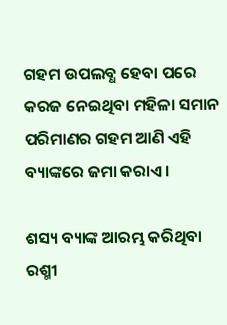ଗହମ ଉପଲବ୍ଧ ହେବା ପରେ କରଜ ନେଇଥିବା ମହିଳା ସମାନ ପରିମାଣର ଗହମ ଆଣି ଏହି ବ୍ୟାଙ୍କରେ ଜମା କରାଏ ।

ଶସ୍ୟ ବ୍ୟାଙ୍କ ଆରମ୍ଭ କରିଥିବା ରଶ୍ମୀ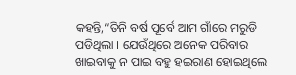କହନ୍ତି,“ତିନି ବର୍ଷ ପୂର୍ବେ ଆମ ଗାଁରେ ମରୁଡି ପଡିଥିଲା । ଯେଉଁଥିରେ ଅନେକ ପରିବାର ଖାଇବାକୁ ନ ପାଇ ବହୁ ହଇରାଣ ହୋଇଥିଲେ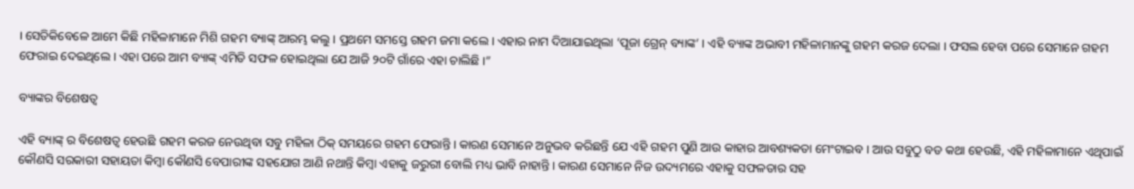। ସେତିକିବେଳେ ଆମେ କିଛି ମହିଳାମାନେ ମିଶି ଗହମ ବ୍ୟାଙ୍କ୍ ଆରମ୍ଭ କଲୁ । ପ୍ରଥମେ ସମସ୍ତେ ଗହମ ଜମା କଲେ । ଏହାର ନାମ ଦିଆଯାଇଥିଲା ‘ପୂଜା ଗ୍ରେନ୍ ବ୍ୟାଙ୍କ’ । ଏହି ବ୍ୟାଙ୍କ ଅଭାବୀ ମହିଳାମାନଙ୍କୁ ଗହମ କରଜ ଦେଲା । ଫସଲ ହେବା ପରେ ସେମାନେ ଗହମ ଫେରାଇ ଦେଇଥିଲେ । ଏହା ପରେ ଆମ ବ୍ୟାଙ୍କ୍‌ ଏମିତି ସଫଳ ହୋଇଥିଲା ଯେ ଆଜି ୨୦ଟି ଗାଁରେ ଏହା ଚାଲିଛି ।”

ବ୍ୟାଙ୍କର ବିଶେଷତ୍ୱ

ଏହି ବ୍ୟାଙ୍କ୍‌ ର ବିଶେଷତ୍ୱ ହେଉଛି ଗହମ କରଜ ନେଉଥିବା ସବୁ ମହିଳା ଠିକ୍ ସମୟରେ ଗହମ ଫେରାନ୍ତି । କାରଣ ସେମାନେ ଅନୁଭବ କରିଛନ୍ତି ଯେ ଏହି ଗହମ ପୁଣି ଆଉ କାହାର ଆବଶ୍ୟକତା ମେଂଟାଇବ । ଆଉ ସବୁଠୁ ବଡ କଥା ହେଉଛି, ଏହି ମହିଳାମାନେ ଏଥିପାଇଁ କୌଣସି ସରକାରୀ ସହାୟତା କିମ୍ବା କୌଣସି ବେପାରୀଙ୍କ ସହଯୋଗ ଆଣି ନଥାନ୍ତି କିମ୍ବା ଏହାକୁ ଜରୁରୀ ବୋଲି ମଧ୍ୟ ଭାବି ନାହାନ୍ତି । କାରଣ ସେମାନେ ନିଜ ଉଦ୍ୟମରେ ଏହାକୁ ସଫଳତାର ସହ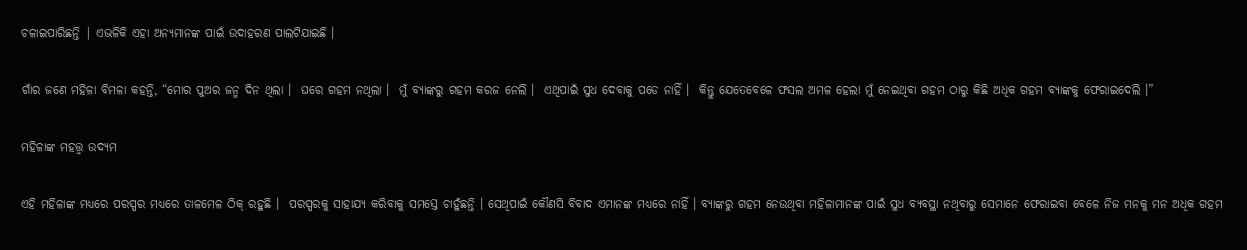ଚଳାଇପାରିଛନ୍ତି | ଏଭଳିକି ଏହା ଅନ୍ୟମାନଙ୍କ ପାଇଁ ଉଦାହରଣ ପାଲଟିଯାଇଛି ।

ଗାଁର ଜଣେ ମହିଳା ବିମଳା କହନ୍ତି, “ମୋର ପୁଅର ଜନ୍ମ ଦିନ ଥିଲା ।  ଘରେ ଗହମ ନଥିଲା ।  ମୁଁ ବ୍ୟାଙ୍କରୁ ଗହମ କରଜ ନେଲି ।  ଏଥିପାଇଁ ସୁଧ ଦେବାକୁ ପଡେ ନାହିଁ ।  କିନ୍ତୁ ଯେତେବେଳେ ଫସଲ ଅମଳ ହେଲା ମୁଁ ନେଇଥିବା ଗହମ ଠାରୁ କିଛି ଅଧିକ ଗହମ ବ୍ୟାଙ୍କକୁ ଫେରାଇଦେଲି ।”

ମହିଳାଙ୍କ ମହତ୍ତ୍ଵ ଉଦ୍ୟମ

ଏହି ମହିଳାଙ୍କ ମଧ୍ୟରେ ପରସ୍ପର ମଧ୍ୟରେ ତାଳମେଳ ଠିକ୍ ରହୁଛି ।  ପରସ୍ପରକୁ ସାହାଯ୍ୟ କରିବାକୁ ସମସ୍ତେ ଚାହୁଁଛନ୍ତି । ସେଥିପାଇଁ କୌଣସି ବିବାଦ ଏମାନଙ୍କ ମଧ୍ୟରେ ନାହିଁ । ବ୍ୟାଙ୍କରୁ ଗହମ ନେଉଥିବା ମହିଳାମାନଙ୍କ ପାଇଁ ସୁଧ ବ୍ୟବସ୍ଥା ନଥିବାରୁ ସେମାନେ ଫେରାଇବା ବେଳେ ନିଜ ମନକୁ ମନ ଅଧିକ ଗହମ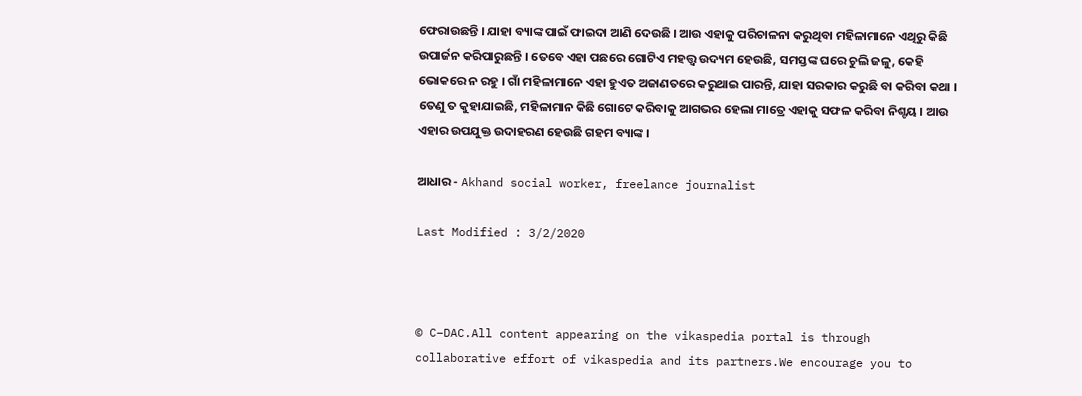ଫେରାଉଛନ୍ତି । ଯାହା ବ୍ୟାଙ୍କ ପାଇଁ ଫାଇଦା ଆଣି ଦେଉଛି । ଆଉ ଏହାକୁ ପରିଚାଳନା କରୁଥିବା ମହିଳାମାନେ ଏଥିରୁ କିଛି ଉପାର୍ଜନ କରିପାରୁଛନ୍ତି । ତେବେ ଏହା ପଛରେ ଗୋଟିଏ ମହତ୍ତ୍ଵ ଉଦ୍ୟମ ହେଉଛି, ସମସ୍ତଙ୍କ ଘରେ ଚୁଲି ଜଳୁ, କେହି ଭୋକରେ ନ ରହୁ । ଗାଁ ମହିଳାମାନେ ଏହା ହୁଏତ ଅଜାଣତରେ କରୁଥାଇ ପାରନ୍ତି, ଯାହା ସରକାର କରୁଛି ବା କରିବା କଥା । ତେଣୁ ତ କୁହାଯାଇଛି, ମହିଳାମାନ କିଛି ଗୋଟେ କରିବାକୁ ଆଗଭର ହେଲା ମାତ୍ରେ ଏହାକୁ ସଫଳ କରିବା ନିଶ୍ଟୟ । ଆଉ ଏହାର ଉପଯୁକ୍ତ ଉଦାହରଣ ହେଉଛି ଗହମ ବ୍ୟାଙ୍କ ।

ଆଧାର - Akhand social worker, freelance journalist

Last Modified : 3/2/2020



© C–DAC.All content appearing on the vikaspedia portal is through collaborative effort of vikaspedia and its partners.We encourage you to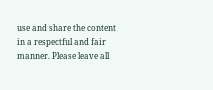use and share the content in a respectful and fair manner. Please leave all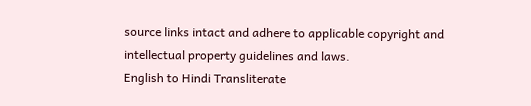source links intact and adhere to applicable copyright and intellectual property guidelines and laws.
English to Hindi Transliterate